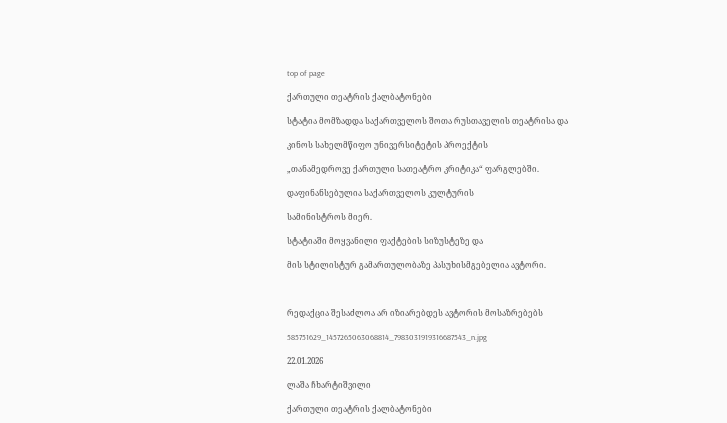top of page

ქართული თეატრის ქალბატონები

სტატია მომზადდა საქართველოს შოთა რუსთაველის თეატრისა და

კინოს სახელმწიფო უნივერსიტეტის პროექტის

„თანამედროვე ქართული სათეატრო კრიტიკა“ ფარგლებში.

დაფინანსებულია საქართველოს კულტურის

სამინისტროს მიერ.

სტატიაში მოყვანილი ფაქტების სიზუსტეზე და

მის სტილისტურ გამართულობაზე პასუხისმგებელია ავტორი.



რედაქცია შესაძლოა არ იზიარებდეს ავტორის მოსაზრებებს

585751629_1457265063068814_7983031919316687543_n.jpg

22.01.2026

ლაშა ჩხარტიშვილი

ქართული თეატრის ქალბატონები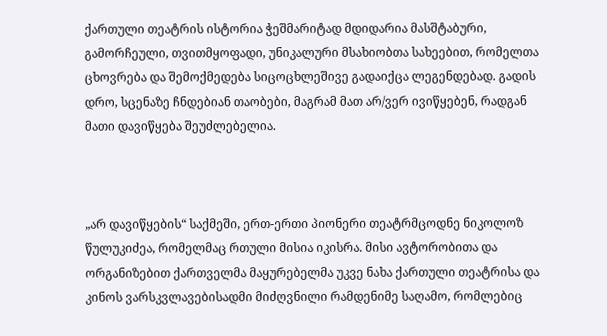ქართული თეატრის ისტორია ჭეშმარიტად მდიდარია მასშტაბური, გამორჩეული, თვითმყოფადი, უნიკალური მსახიობთა სახეებით, რომელთა ცხოვრება და შემოქმედება სიცოცხლეშივე გადაიქცა ლეგენდებად. გადის დრო, სცენაზე ჩნდებიან თაობები, მაგრამ მათ არ/ვერ ივიწყებენ, რადგან მათი დავიწყება შეუძლებელია.



„არ დავიწყების“ საქმეში, ერთ-ერთი პიონერი თეატრმცოდნე ნიკოლოზ წულუკიძეა, რომელმაც რთული მისია იკისრა. მისი ავტორობითა და ორგანიზებით ქართველმა მაყურებელმა უკვე ნახა ქართული თეატრისა და კინოს ვარსკვლავებისადმი მიძღვნილი რამდენიმე საღამო, რომლებიც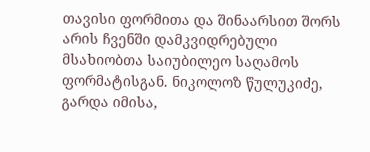თავისი ფორმითა და შინაარსით შორს არის ჩვენში დამკვიდრებული მსახიობთა საიუბილეო საღამოს ფორმატისგან. ნიკოლოზ წულუკიძე, გარდა იმისა,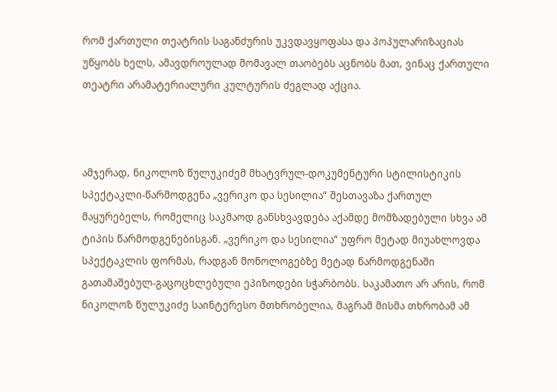რომ ქართული თეატრის საგანძურის უკვდავყოფასა და პოპულარიზაციას უწყობს ხელს, ამავდროულად მომავალ თაობებს აცნობს მათ, ვინაც ქართული თეატრი არამატერიალური კულტურის ძეგლად აქცია.



ამჯერად, ნიკოლოზ წულუკიძემ მხატვრულ-დოკუმენტური სტილისტიკის სპექტაკლი-წარმოდგენა „ვერიკო და სესილია“ შესთავაზა ქართულ მაყურებელს, რომელიც საკმაოდ განსხვავდება აქამდე მომზადებული სხვა ამ ტიპის წარმოდგენებისგან. „ვერიკო და სესილია“ უფრო მეტად მიუახლოვდა სპექტაკლის ფორმას, რადგან მონოლოგებზე მეტად წარმოდგენაში გათამაშებულ-გაცოცხლებული ეპიზოდები სჭარბობს. საკამათო არ არის, რომ ნიკოლოზ წულუკიძე საინტერესო მთხრობელია, მაგრამ მისმა თხრობამ ამ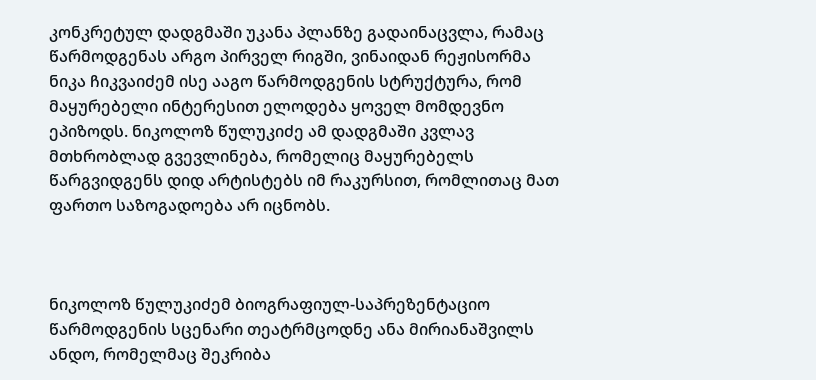კონკრეტულ დადგმაში უკანა პლანზე გადაინაცვლა, რამაც წარმოდგენას არგო პირველ რიგში, ვინაიდან რეჟისორმა ნიკა ჩიკვაიძემ ისე ააგო წარმოდგენის სტრუქტურა, რომ მაყურებელი ინტერესით ელოდება ყოველ მომდევნო ეპიზოდს. ნიკოლოზ წულუკიძე ამ დადგმაში კვლავ მთხრობლად გვევლინება, რომელიც მაყურებელს წარგვიდგენს დიდ არტისტებს იმ რაკურსით, რომლითაც მათ ფართო საზოგადოება არ იცნობს.



ნიკოლოზ წულუკიძემ ბიოგრაფიულ-საპრეზენტაციო წარმოდგენის სცენარი თეატრმცოდნე ანა მირიანაშვილს ანდო, რომელმაც შეკრიბა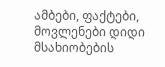ამბები, ფაქტები, მოვლენები დიდი მსახიობების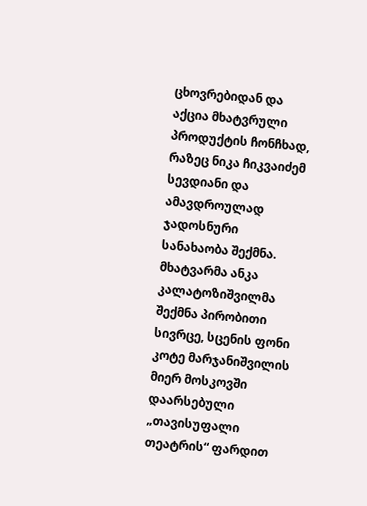ცხოვრებიდან და აქცია მხატვრული პროდუქტის ჩონჩხად, რაზეც ნიკა ჩიკვაიძემ სევდიანი და ამავდროულად ჯადოსნური სანახაობა შექმნა. მხატვარმა ანკა კალატოზიშვილმა შექმნა პირობითი სივრცე, სცენის ფონი კოტე მარჯანიშვილის მიერ მოსკოვში დაარსებული „თავისუფალი თეატრის“ ფარდით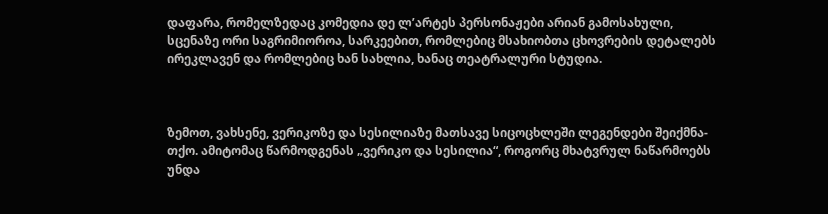დაფარა, რომელზედაც კომედია დე ლ’არტეს პერსონაჟები არიან გამოსახული, სცენაზე ორი საგრიმიოროა, სარკეებით, რომლებიც მსახიობთა ცხოვრების დეტალებს ირეკლავენ და რომლებიც ხან სახლია, ხანაც თეატრალური სტუდია.



ზემოთ, ვახსენე, ვერიკოზე და სესილიაზე მათსავე სიცოცხლეში ლეგენდები შეიქმნა-თქო. ამიტომაც წარმოდგენას „ვერიკო და სესილია“, როგორც მხატვრულ ნაწარმოებს უნდა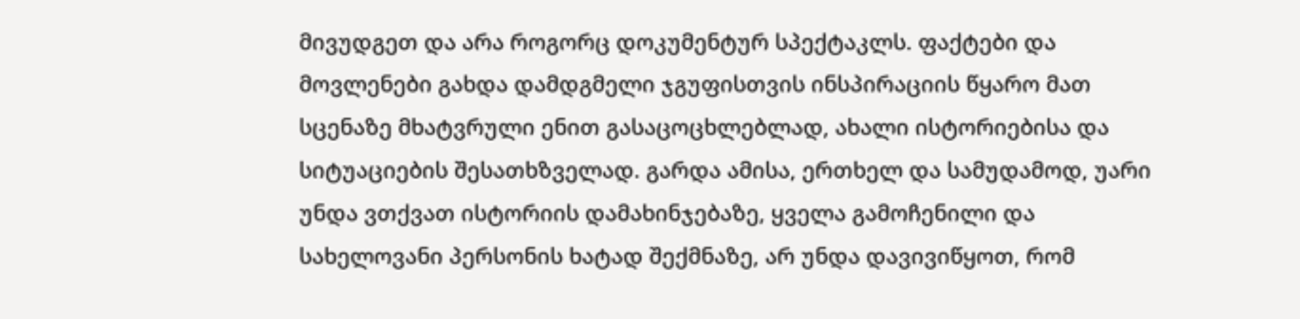მივუდგეთ და არა როგორც დოკუმენტურ სპექტაკლს. ფაქტები და მოვლენები გახდა დამდგმელი ჯგუფისთვის ინსპირაციის წყარო მათ სცენაზე მხატვრული ენით გასაცოცხლებლად, ახალი ისტორიებისა და სიტუაციების შესათხზველად. გარდა ამისა, ერთხელ და სამუდამოდ, უარი უნდა ვთქვათ ისტორიის დამახინჯებაზე, ყველა გამოჩენილი და სახელოვანი პერსონის ხატად შექმნაზე, არ უნდა დავივიწყოთ, რომ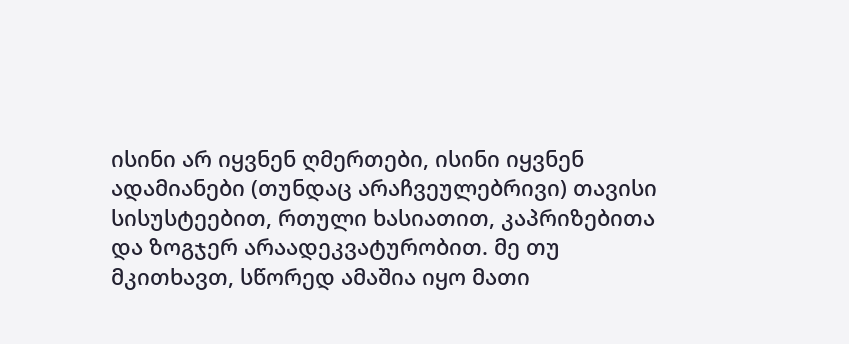ისინი არ იყვნენ ღმერთები, ისინი იყვნენ ადამიანები (თუნდაც არაჩვეულებრივი) თავისი სისუსტეებით, რთული ხასიათით, კაპრიზებითა და ზოგჯერ არაადეკვატურობით. მე თუ მკითხავთ, სწორედ ამაშია იყო მათი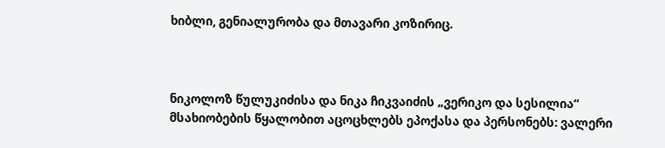ხიბლი, გენიალურობა და მთავარი კოზირიც.



ნიკოლოზ წულუკიძისა და ნიკა ჩიკვაიძის „ვერიკო და სესილია“ მსახიობების წყალობით აცოცხლებს ეპოქასა და პერსონებს: ვალერი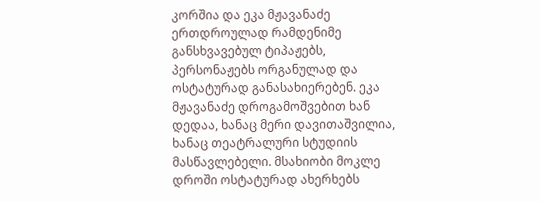კორშია და ეკა მჟავანაძე ერთდროულად რამდენიმე განსხვავებულ ტიპაჟებს, პერსონაჟებს ორგანულად და ოსტატურად განასახიერებენ. ეკა მჟავანაძე დროგამოშვებით ხან დედაა, ხანაც მერი დავითაშვილია, ხანაც თეატრალური სტუდიის მასწავლებელი. მსახიობი მოკლე დროში ოსტატურად ახერხებს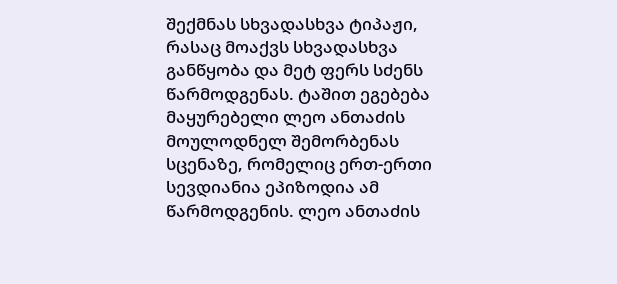შექმნას სხვადასხვა ტიპაჟი, რასაც მოაქვს სხვადასხვა განწყობა და მეტ ფერს სძენს წარმოდგენას. ტაშით ეგებება მაყურებელი ლეო ანთაძის მოულოდნელ შემორბენას სცენაზე, რომელიც ერთ-ერთი სევდიანია ეპიზოდია ამ წარმოდგენის. ლეო ანთაძის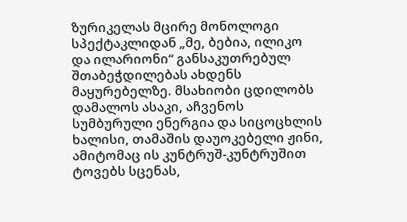ზურიკელას მცირე მონოლოგი სპექტაკლიდან „მე, ბებია, ილიკო და ილარიონი“ განსაკუთრებულ შთაბეჭდილებას ახდენს მაყურებელზე. მსახიობი ცდილობს დამალოს ასაკი, აჩვენოს სუმბურული ენერგია და სიცოცხლის ხალისი, თამაშის დაუოკებელი ჟინი, ამიტომაც ის კუნტრუშ-კუნტრუშით ტოვებს სცენას,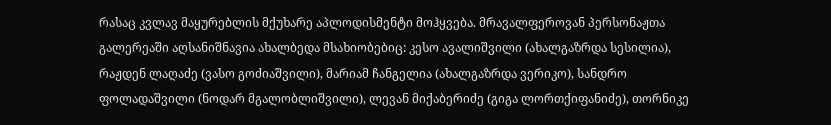რასაც კვლავ მაყურებლის მქუხარე აპლოდისმენტი მოჰყვება. მრავალფეროვან პერსონაჟთა გალერეაში აღსანიშნავია ახალბედა მსახიობებიც: კესო ავალიშვილი (ახალგაზრდა სესილია), რაჟდენ ლაღაძე (ვასო გოძიაშვილი), მარიამ ჩანგელია (ახალგაზრდა ვერიკო), სანდრო ფოლადაშვილი (ნოდარ მგალობლიშვილი), ლევან მიქაბერიძე (გიგა ლორთქიფანიძე), თორნიკე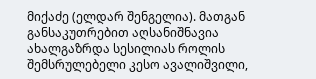მიქაძე (ელდარ შენგელია). მათგან განსაკუთრებით აღსანიშნავია ახალგაზრდა სესილიას როლის შემსრულებელი კესო ავალიშვილი,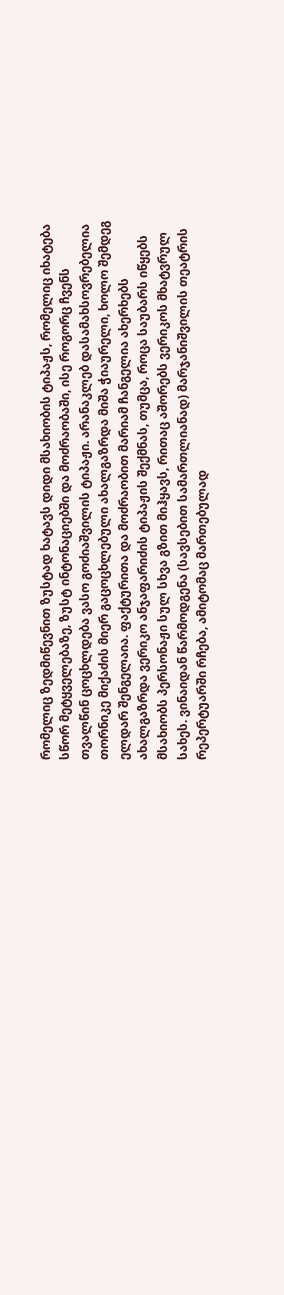რომელიც ზედმიწევნით ზუსტად ხატავს დიდი მსახიობის ტიპაჟს, რომელიც იხატება სწორ მეტყველებაზე, ზუსტ ინტონაციებში და მოძრაობაში, ისე როგორც ჩვენს თვალწინ ცოცხლდება ვასო გოძიაშვილის ტიპაჟი. არანაკლებ დასამახსოვრებელია თორნიკე მიქაძის მიერ გაცოცხლებული ახალგაზრდა მიშა ჭიაურელი, ხოლო შემდეგ ელდარ შენგელაია. ფაქტურითა და მოძრაობით მარიამ ჩანგელია ახერხებს ახალგაზრდა ვერიკო ანჯაფარიძის ტიპაჟის შექმნას, თუმცა, როცა საუბარს იწყებს მსახიობს პერსონაჟი სულ სხვა გზით მიჰყავს, რითაც აშორებს ვერიკოს მხატვრულ სახეს. ვინაიდან წარმოდგენა (სავსებით სამართლიანად) მარჯანიშვილის თეატრის რეპერტუარში რჩება, ამიტომაც მართებულად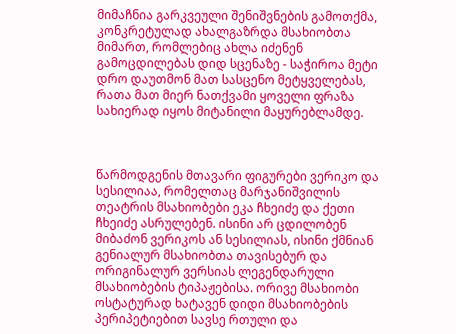მიმაჩნია გარკვეული შენიშვნების გამოთქმა, კონკრეტულად ახალგაზრდა მსახიობთა მიმართ, რომლებიც ახლა იძენენ გამოცდილებას დიდ სცენაზე - საჭიროა მეტი დრო დაუთმონ მათ სასცენო მეტყველებას, რათა მათ მიერ ნათქვამი ყოველი ფრაზა სახიერად იყოს მიტანილი მაყურებლამდე.



წარმოდგენის მთავარი ფიგურები ვერიკო და სესილიაა, რომელთაც მარჯანიშვილის თეატრის მსახიობები ეკა ჩხეიძე და ქეთი ჩხეიძე ასრულებენ. ისინი არ ცდილობენ მიბაძონ ვერიკოს ან სესილიას, ისინი ქმნიან გენიალურ მსახიობთა თავისებურ და ორიგინალურ ვერსიას ლეგენდარული მსახიობების ტიპაჟებისა. ორივე მსახიობი ოსტატურად ხატავენ დიდი მსახიობების პერიპეტიებით სავსე რთული და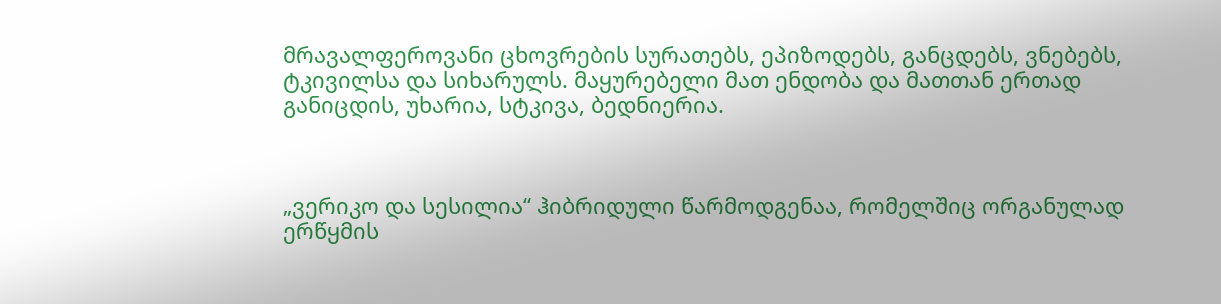მრავალფეროვანი ცხოვრების სურათებს, ეპიზოდებს, განცდებს, ვნებებს, ტკივილსა და სიხარულს. მაყურებელი მათ ენდობა და მათთან ერთად განიცდის, უხარია, სტკივა, ბედნიერია.



„ვერიკო და სესილია“ ჰიბრიდული წარმოდგენაა, რომელშიც ორგანულად ერწყმის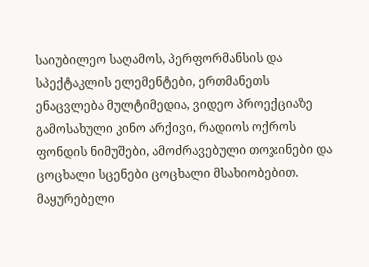საიუბილეო საღამოს, პერფორმანსის და სპექტაკლის ელემენტები, ერთმანეთს ენაცვლება მულტიმედია, ვიდეო პროექციაზე გამოსახული კინო არქივი, რადიოს ოქროს ფონდის ნიმუშები, ამოძრავებული თოჯინები და ცოცხალი სცენები ცოცხალი მსახიობებით. მაყურებელი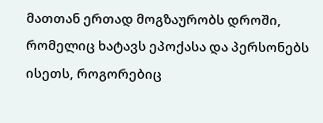მათთან ერთად მოგზაურობს დროში, რომელიც ხატავს ეპოქასა და პერსონებს ისეთს, როგორებიც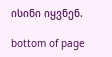ისინი იყვნენ.

bottom of page